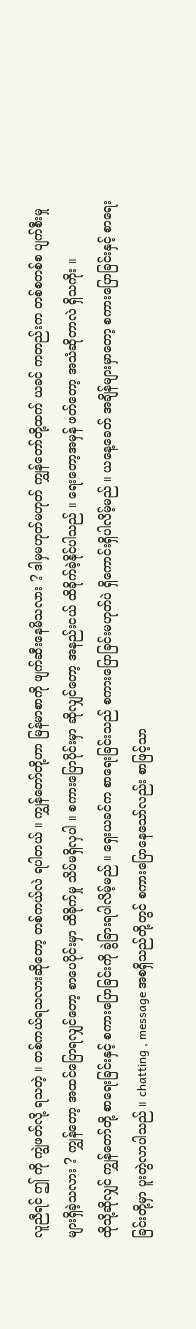လူညီရင် ဤ ကို ကျွဲဖတ်လို့ ရသတဲ့ ။ တစ်ကယ်ရသလားဆိုတော့ တစ်ကယ်လဲ ရပါတယ် ။ ကျွှန်တော်တို့ဟာ မြန်မာစာကို ဖျက်ဆီးနေမိသလား ? ဒါမှမဟုတ်မဟုတ် ကျွှန်တော်တို့ထက် ယခင် ကတည်းက တစ်စတစ်စ ပျက်စီးမှုများရှိခဲ့သလား ? ကျွှန်တော့ အထင်ပြောရလျှင်တော့ စာပေပိုင်းမှာ ထိခိုက်မှု သိပ်မရှိလှပါ ။ စကားပြောပိုင်းမှာ ဆိုလျှင်တော့ အနည်းငယ် ထိခိုက်ခဲ့နိုင်ပါသည် ။ ရေးတော့အမှန် ဖတ်တော့ အသံဆိုတာလဲ ရှိသကိုး ။
ထိုသို့ဆိုလျှင် ကျွှန်တော်တို့ စာရေးခြင်းနှင့် စကားပြောခြင်းကို ခွဲခြားရပါလိမ့်မည် ။ ရှေးယခင်က စာရေးခြင်းသည် စကားပြောခြင်းမဟုတ်ပဲ ရှိကောင်းရှိပါလိမ့်မည် ။ ယနေ့ခေတ် အချိန်များမှာတော့ စကားပြောခြင်းနှင့် စာရေးခြင်းတို့မှာ ပူးတွဲလာပါသည် ။ chatting , message အစရှိသည်တို့တွင် စကားပြောနေသော်လည်း စာဖြင့်သာ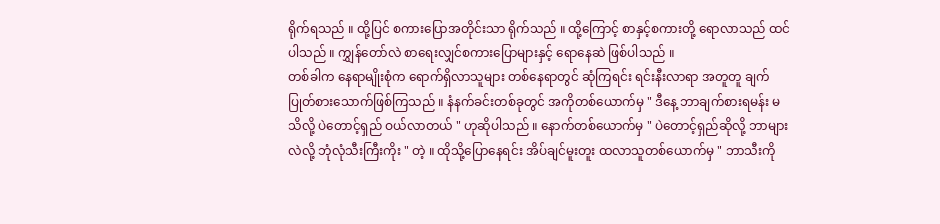ရိုက်ရသည် ။ ထို့ပြင် စကားပြောအတိုင်းသာ ရိုက်သည် ။ ထို့ကြောင့် စာနှင့်စကားတို့ ရောလာသည် ထင်ပါသည် ။ ကျွှန်တော်လဲ စာရေးလျှင်စကားပြောများနှင့် ရောနေဆဲ ဖြစ်ပါသည် ။
တစ်ခါက နေရာမျိုးစုံက ရောက်ရှိလာသူများ တစ်နေရာတွင် ဆုံကြရင်း ရင်းနီးလာရာ အတူတူ ချက်ပြုတ်စားသောက်ဖြစ်ကြသည် ။ နံနက်ခင်းတစ်ခုတွင် အကိုတစ်ယောက်မှ " ဒီနေ့ ဘာချက်စားရမန်း မသိလို့ ပဲတောင့်ရှည် ဝယ်လာတယ် " ဟုဆိုပါသည် ။ နောက်တစ်ယောက်မှ " ပဲတောင့်ရှည်ဆိုလို့ ဘာများလဲလို့ ဘုံလုံသီးကြီးကိုး " တဲ့ ။ ထိုသို့ပြောနေရင်း အိပ်ချင်မူးတူး ထလာသူတစ်ယောက်မှ " ဘာသီးကို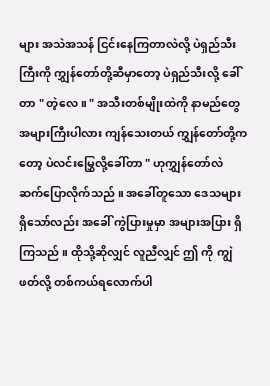များ အသဲအသန် ငြင်းနေကြတာလဲလို့ ပဲရှည်သီးကြီးကို ကျွှန်တော်တို့ဆီမှာတော့ ပဲရှည်သီးလို့ ခေါ်တာ " တဲ့လေ ။ " အသီးတစ်မျိုးထဲကို နာမည်တွေ အများကြီးပါလား ကျန်သေးတယ် ကျွှန်တော်တို့ကတော့ ပဲလင်းမြွှေလို့ခေါ်တာ " ဟုကျွှန်တော်လဲ ဆက်ပြောလိုက်သည် ။ အခေါ်တူသော ဒေသများ ရှိသော်လည်း အခေါ် ကွဲပြားမှုမှာ အများအပြား ရှိကြသည် ။ ထိုသို့ဆိုလျှင် လူညီလျှင် ဤ ကို ကျွဲဖတ်လို့ တစ်ကယ်ရလောက်ပါ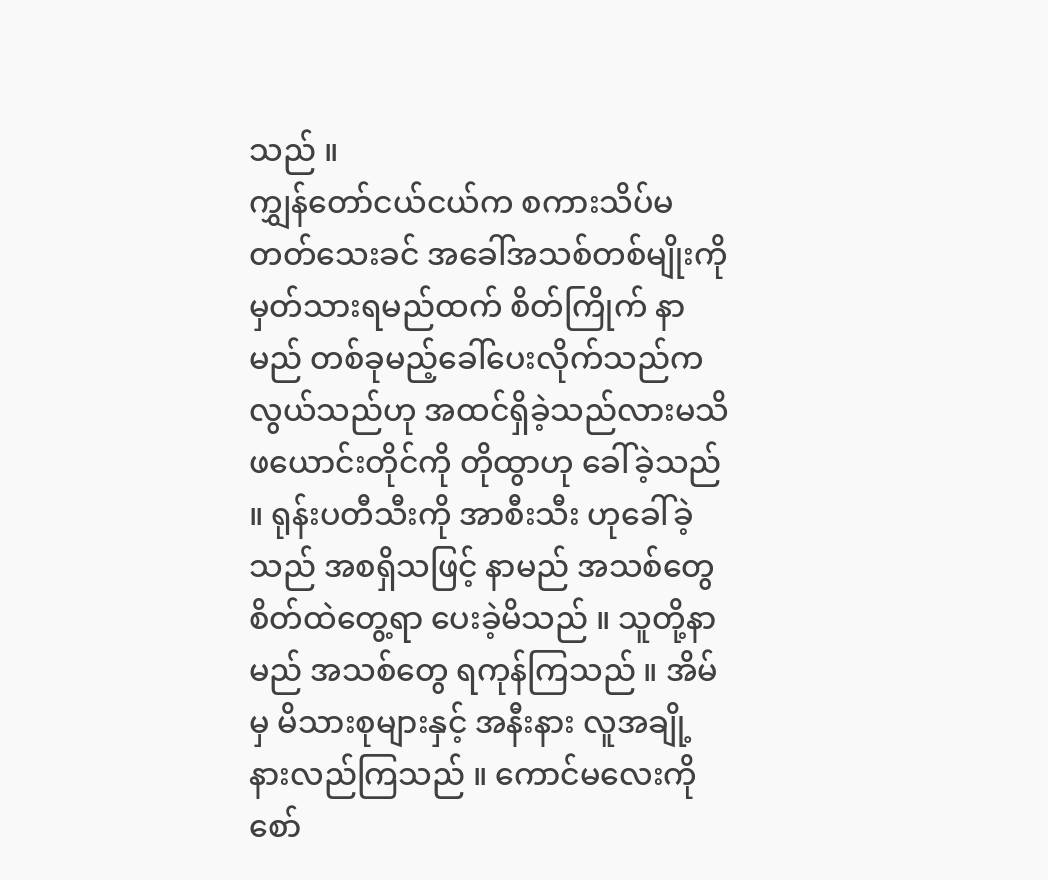သည် ။
ကျွှန်တော်ငယ်ငယ်က စကားသိပ်မတတ်သေးခင် အခေါ်အသစ်တစ်မျိုးကို မှတ်သားရမည်ထက် စိတ်ကြိုက် နာမည် တစ်ခုမည့်ခေါ်ပေးလိုက်သည်က လွယ်သည်ဟု အထင်ရှိခဲ့သည်လားမသိ ဖယောင်းတိုင်ကို တိုထွာဟု ခေါ်ခဲ့သည် ။ ရုန်းပတီသီးကို အာစီးသီး ဟုခေါ်ခဲ့သည် အစရှိသဖြင့် နာမည် အသစ်တွေ စိတ်ထဲတွေ့ရာ ပေးခဲ့မိသည် ။ သူတို့နာမည် အသစ်တွေ ရကုန်ကြသည် ။ အိမ်မှ မိသားစုများနှင့် အနီးနား လူအချို့ နားလည်ကြသည် ။ ကောင်မလေးကို စော်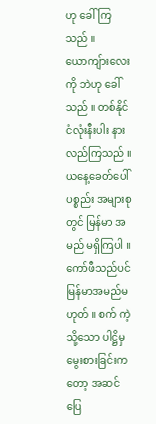ဟု ခေါ်ကြသည် ။ ယောကျ်ားလေးကို ဘဲဟု ခေါ်သည် ။ တစ်နိုင်ငံလုံးနီးပါး နားလည်ကြသည် ။
ယနေ့ခေတ်ပေါ်ပစ္စည်း အများစုတွင် မြန်မာ အမည် မရှိကြပါ ။ ကော်ဖီသည်ပင် မြန်မာအမည်မဟုတ် ။ စက် ကဲ့သို့သော ပါဋ္ဌိမှ မွေးစားခြင်းကတော့ အဆင်ပြေ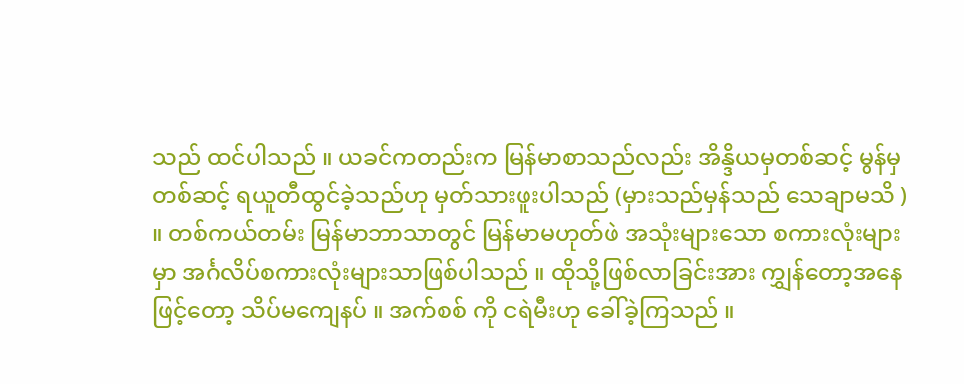သည် ထင်ပါသည် ။ ယခင်ကတည်းက မြန်မာစာသည်လည်း အိန္ဒိယမှတစ်ဆင့် မွန်မှတစ်ဆင့် ရယူတီထွင်ခဲ့သည်ဟု မှတ်သားဖူးပါသည် (မှားသည်မှန်သည် သေချာမသိ ) ။ တစ်ကယ်တမ်း မြန်မာဘာသာတွင် မြန်မာမဟုတ်ဖဲ အသုံးများသော စကားလုံးများမှာ အင်္ဂလိပ်စကားလုံးများသာဖြစ်ပါသည် ။ ထိုသို့ဖြစ်လာခြင်းအား ကျွှန်တော့အနေဖြင့်တော့ သိပ်မကျေနပ် ။ အက်စစ် ကို ငရဲမီးဟု ခေါ်ခဲ့ကြသည် ။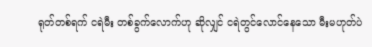ရုတ်တစ်ရက် ငရဲမီး တစ်ခွက်လောက်ဟု ဆိုလျှင် ငရဲတွင်လောင်နေသော မီးမဟုတ်ပဲ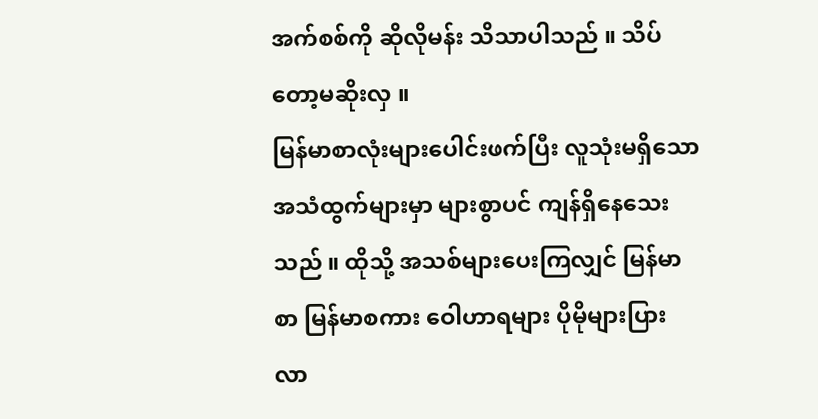အက်စစ်ကို ဆိုလိုမန်း သိသာပါသည် ။ သိပ်တော့မဆိုးလှ ။
မြန်မာစာလုံးများပေါင်းဖက်ပြီး လူသုံးမရှိသော အသံထွက်များမှာ များစွာပင် ကျန်ရှိနေသေးသည် ။ ထိုသို့ အသစ်များပေးကြလျှင် မြန်မာစာ မြန်မာစကား ဝေါဟာရများ ပိုမိုများပြား လာ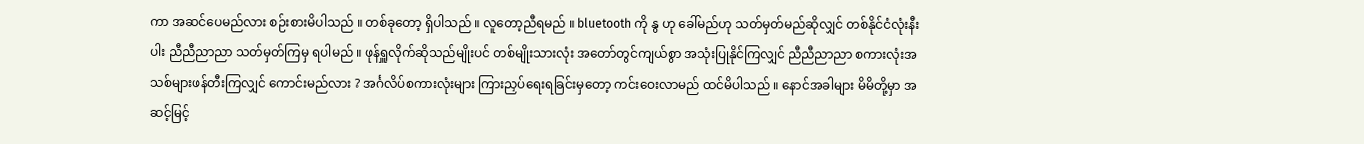ကာ အဆင်ပေမည်လား စဉ်းစားမိပါသည် ။ တစ်ခုတော့ ရှိပါသည် ။ လူတော့ညီရမည် ။ bluetooth ကို နွ ဟု ခေါ်မည်ဟု သတ်မှတ်မည်ဆိုလျှင် တစ်နိုင်ငံလုံးနီးပါး ညီညီညာညာ သတ်မှတ်ကြမှ ရပါမည် ။ ဖုန်ရှူလိုက်ဆိုသည်မျိုးပင် တစ်မျိုးသားလုံး အတော်တွင်ကျယ်စွာ အသုံးပြုနိုင်ကြလျှင် ညီညီညာညာ စကားလုံးအသစ်များဖန်တီးကြလျှင် ကောင်းမည်လား ? အင်္ဂလိပ်စကားလုံးများ ကြားညှပ်ရေးရခြင်းမှတော့ ကင်းဝေးလာမည် ထင်မိပါသည် ။ နောင်အခါများ မိမိတို့မှာ အဆင့်မြင့်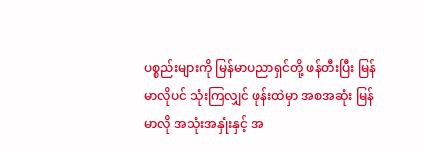ပစ္စည်းများကို မြန်မာပညာရှင်တို့ ဖန်တီးပြီး မြန်မာလိုပင် သုံးကြလျှင် ဖုန်းထဲမှာ အစအဆုံး မြန်မာလို အသုံးအနှုံးနှင့် အ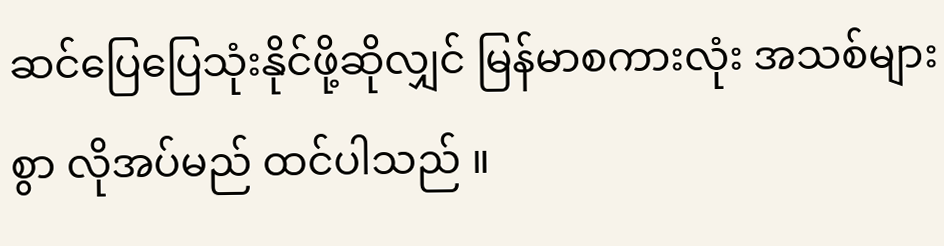ဆင်ပြေပြေသုံးနိုင်ဖို့ဆိုလျှင် မြန်မာစကားလုံး အသစ်များစွာ လိုအပ်မည် ထင်ပါသည် ။